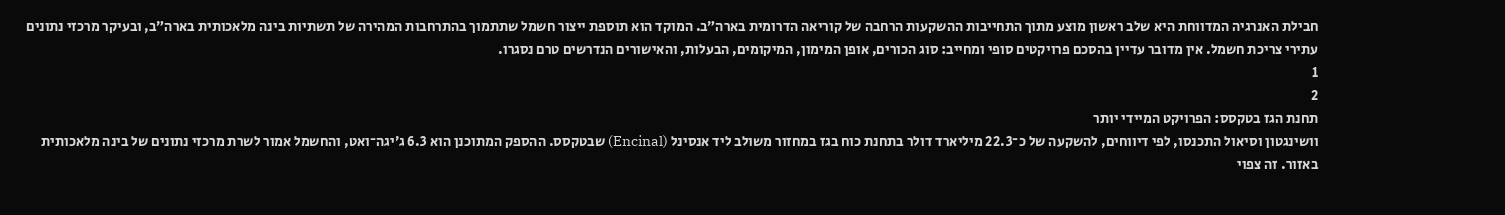חבילת האנרגיה המדווחת היא שלב ראשון מוצע מתוך התחייבות ההשקעות הרחבה של קוריאה הדרומית בארה״ב. המוקד הוא תוספת ייצור חשמל שתתמוך בהתרחבות המהירה של תשתיות בינה מלאכותית בארה״ב, ובעיקר מרכזי נתונים עתירי צריכת חשמל. אין מדובר עדיין בהסכם פרויקטים סופי ומחייב: סוג הכורים, אופן המימון, המיקומים, הבעלות, והאישורים הנדרשים טרם נסגרו.
1
2
תחנת הגז בטקסס: הפרויקט המיידי יותר
וושינגטון וסיאול התכנסו, לפי דיווחים, להשקעה של כ־22.3 מיליארד דולר בתחנת כוח בגז במחזור משולב ליד אנסינל (Encinal) שבטקסס. ההספק המתוכנן הוא 6.3 ג׳יגה־ואט, והחשמל אמור לשרת מרכזי נתונים של בינה מלאכותית באזור. זה צפוי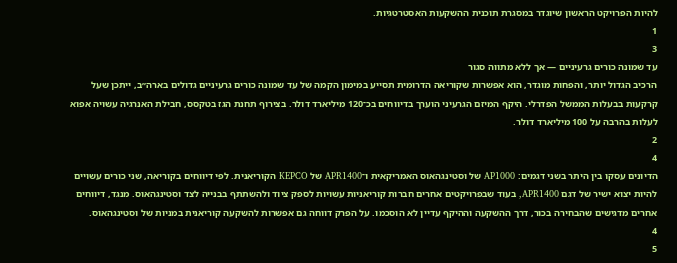להיות הפרויקט הראשון שיוגדר במסגרת תוכנית ההשקעות האסטרטגיות.
1
3
עד שמונה כורים גרעיניים — אך ללא מתווה סגור
הרכיב הגדול יותר, והפחות מוגדר, הוא אפשרות שקוריאה הדרומית תסייע במימון הקמה של עד שמונה כורים גרעיניים גדולים בארה״ב, ייתכן שעל קרקעות בבעלות הממשל הפדרלי. היקף המיזם הגרעיני הוערך בדיווחים בכ־120 מיליארד דולר. בצירוף תחנת הגז בטקסס, חבילת האנרגיה עשויה אפוא לעלות בהרבה על 100 מיליארד דולר.
2
4
הדיונים עסקו בין היתר בשני דגמים: AP1000 של וסטינגהאוס האמריקאית ו־APR1400 של KEPCO הקוריאנית. לפי דיווחים בקוריאה, שני כורים עשויים להיות יצוא ישיר של דגם APR1400, בעוד שבפרויקטים אחרים חברות קוריאניות עשויות לספק ציוד ולהשתתף בבנייה לצד וסטינגהאוס. מנגד, דיווחים אחרים מדגישים שהבחירה בכור, דרך ההשקעה וההיקף עדיין לא הוסכמו. על הפרק דווחה גם אפשרות להשקעה קוריאנית במניות של וסטינגהאוס.
4
5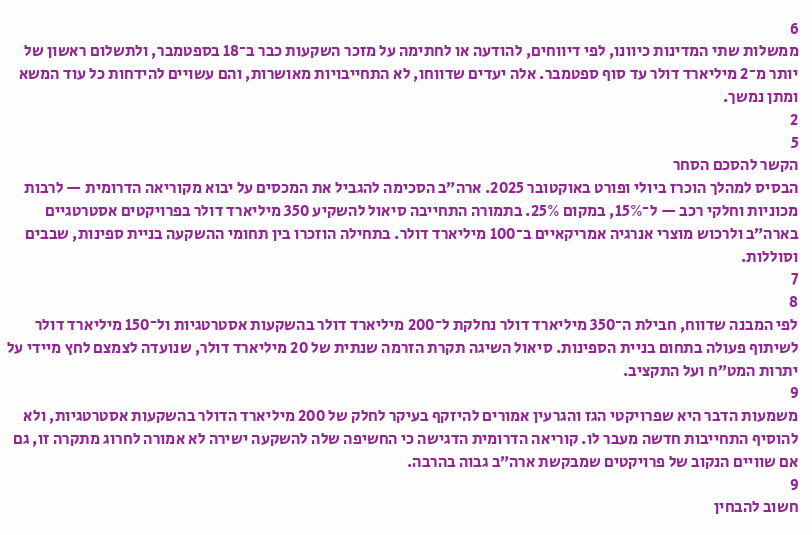6
ממשלות שתי המדינות כיוונו, לפי דיווחים, להודעה או לחתימה על מזכר השקעות כבר ב־18 בספטמבר, ולתשלום ראשון של יותר מ־2 מיליארד דולר עד סוף ספטמבר. אלה יעדים שדווחו, לא התחייבויות מאושרות, והם עשויים להידחות כל עוד המשא ומתן נמשך.
2
5
הקשר להסכם הסחר
הבסיס למהלך הוכרז ביולי ופורט באוקטובר 2025. ארה״ב הסכימה להגביל את המכסים על יבוא מקוריאה הדרומית — לרבות מכוניות וחלקי רכב — ל־15%, במקום 25%. בתמורה התחייבה סיאול להשקיע 350 מיליארד דולר בפרויקטים אסטרטגיים בארה״ב ולרכוש מוצרי אנרגיה אמריקאיים ב־100 מיליארד דולר. בתחילה הוזכרו בין תחומי ההשקעה בניית ספינות, שבבים וסוללות.
7
8
לפי המבנה שדווח, חבילת ה־350 מיליארד דולר נחלקת ל־200 מיליארד דולר בהשקעות אסטרטגיות ול־150 מיליארד דולר לשיתוף פעולה בתחום בניית הספינות. סיאול השיגה תקרת הזרמה שנתית של 20 מיליארד דולר, שנועדה לצמצם לחץ מיידי על יתרות המט״ח ועל התקציב.
9
משמעות הדבר היא שפרויקטי הגז והגרעין אמורים להיזקף בעיקר לחלק של 200 מיליארד הדולר בהשקעות אסטרטגיות, ולא להוסיף התחייבות חדשה מעבר לו. קוריאה הדרומית הדגישה כי החשיפה שלה להשקעה ישירה לא אמורה לחרוג מתקרה זו, גם אם שוויים הנקוב של פרויקטים שמבקשת ארה״ב גבוה בהרבה.
9
חשוב להבחין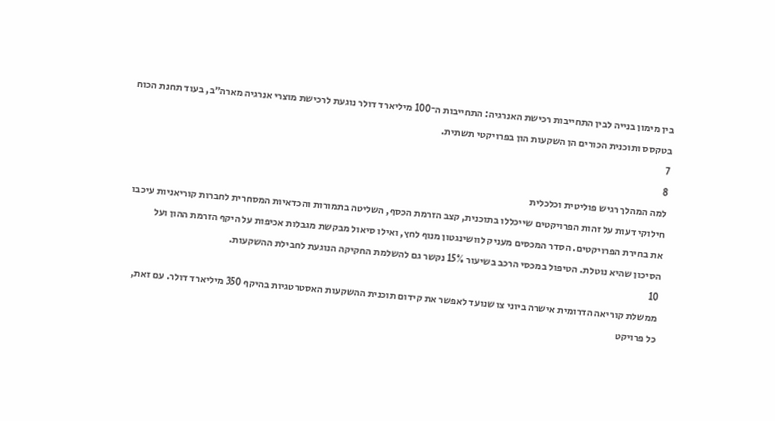בין מימון בנייה לבין התחייבות רכישת האנרגיה: התחייבות ה־100 מיליארד דולר נוגעת לרכישת מוצרי אנרגיה מארה״ב, בעוד תחנת הכוח בטקסס ותוכנית הכורים הן השקעות הון בפרויקטי תשתית.
7
8
למה המהלך רגיש פוליטית וכלכלית
חילוקי דעות על זהות הפרויקטים שייכללו בתוכנית, קצב הזרמת הכסף, השליטה בתמורות והכדאיות המסחרית לחברות קוריאניות עיכבו את בחירת הפרויקטים. הסדר המכסים מעניק לוושינגטון מנוף לחץ, ואילו סיאול מבקשת מגבלות אכיפות על היקף הזרמת ההון ועל הסיכון שהיא נוטלת. הטיפול במכסי הרכב בשיעור 15% נקשר גם להשלמת החקיקה הנוגעת לחבילת ההשקעות.
10
ממשלת קוריאה הדרומית אישרה ביוני צו שנועד לאפשר את קידום תוכנית ההשקעות האסטרטגיות בהיקף 350 מיליארד דולר. עם זאת, כל פרויקט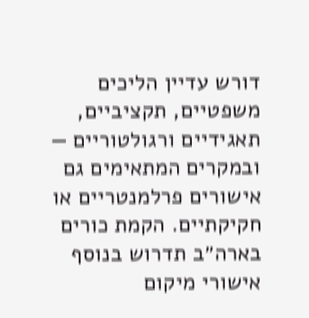דורש עדיין הליכים משפטיים, תקציביים, תאגידיים ורגולטוריים — ובמקרים המתאימים גם אישורים פרלמנטריים או חקיקתיים. הקמת כורים בארה״ב תדרוש בנוסף אישורי מיקום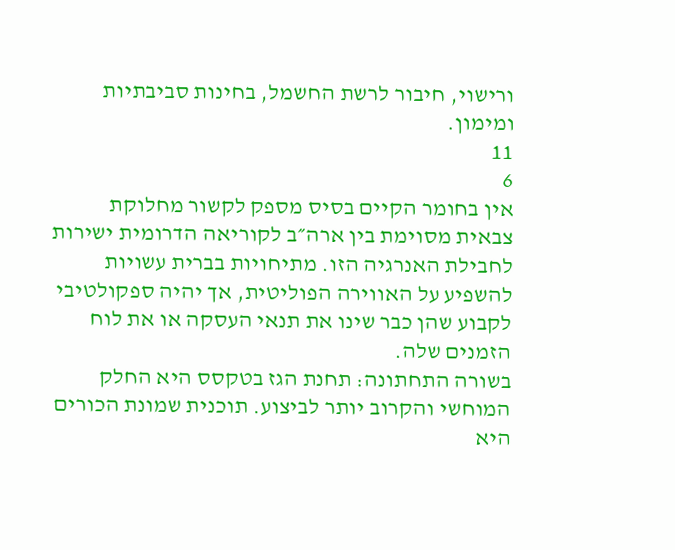ורישוי, חיבור לרשת החשמל, בחינות סביבתיות ומימון.
11
6
אין בחומר הקיים בסיס מספק לקשור מחלוקת צבאית מסוימת בין ארה״ב לקוריאה הדרומית ישירות לחבילת האנרגיה הזו. מתיחויות בברית עשויות להשפיע על האווירה הפוליטית, אך יהיה ספקולטיבי לקבוע שהן כבר שינו את תנאי העסקה או את לוח הזמנים שלה.
בשורה התחתונה: תחנת הגז בטקסס היא החלק המוחשי והקרוב יותר לביצוע. תוכנית שמונת הכורים היא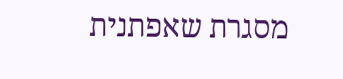מסגרת שאפתנית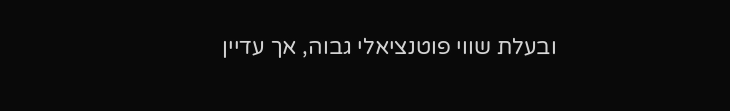ובעלת שווי פוטנציאלי גבוה, אך עדיין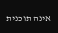אינה תוכנית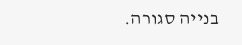בנייה סגורה.